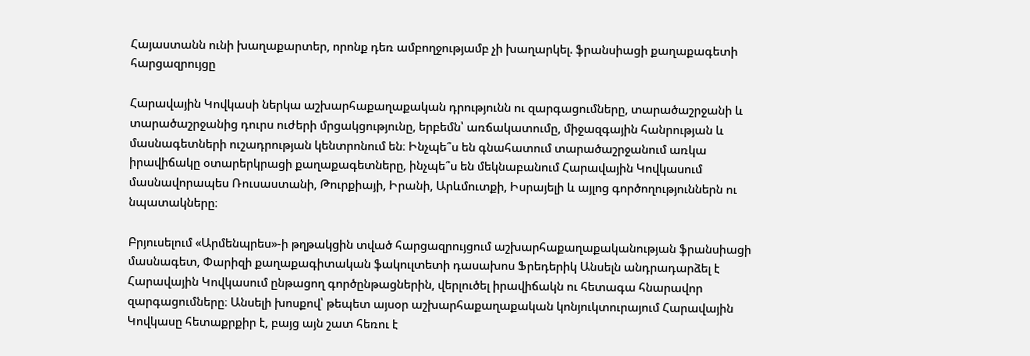Հայաստանն ունի խաղաքարտեր, որոնք դեռ ամբողջությամբ չի խաղարկել. ֆրանսիացի քաղաքագետի հարցազրույցը

Հարավային Կովկասի ներկա աշխարհաքաղաքական դրությունն ու զարգացումները, տարածաշրջանի և տարածաշրջանից դուրս ուժերի մրցակցությունը, երբեմն՝ առճակատումը, միջազգային հանրության և մասնագետների ուշադրության կենտրոնում են։ Ինչպե՞ս են գնահատում տարածաշրջանում առկա իրավիճակը օտարերկրացի քաղաքագետները, ինչպե՞ս են մեկնաբանում Հարավային Կովկասում մասնավորապես Ռուսաստանի, Թուրքիայի, Իրանի, Արևմուտքի, Իսրայելի և այլոց գործողություններն ու նպատակները։

Բրյուսելում «Արմենպրես»-ի թղթակցին տված հարցազրույցում աշխարհաքաղաքականության ֆրանսիացի մասնագետ, Փարիզի քաղաքագիտական ֆակուլտետի դասախոս Ֆրեդերիկ Անսելն անդրադարձել է Հարավային Կովկասում ընթացող գործընթացներին, վերլուծել իրավիճակն ու հետագա հնարավոր զարգացումները։ Անսելի խոսքով՝ թեպետ այսօր աշխարհաքաղաքական կոնյուկտուրայում Հարավային Կովկասը հետաքրքիր է, բայց այն շատ հեռու է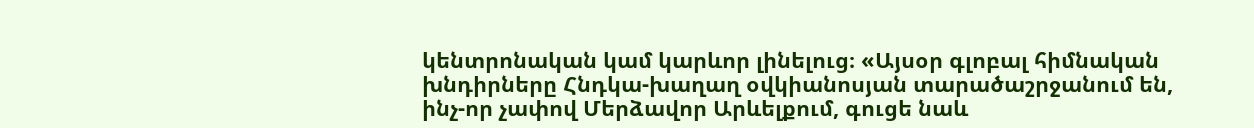կենտրոնական կամ կարևոր լինելուց։ «Այսօր գլոբալ հիմնական խնդիրները Հնդկա-խաղաղ օվկիանոսյան տարածաշրջանում են, ինչ-որ չափով Մերձավոր Արևելքում, գուցե նաև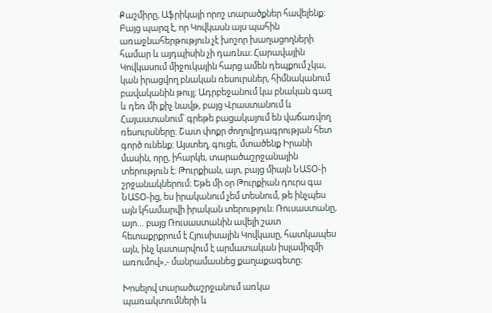Քաշմիրը, Աֆրիկայի որոշ տարածքներ հավելենք: Բայց պարզ է, որ Կովկասն այս պահին առաջնահերթություն չէ խոշոր խաղացողների համար և այդպիսին չի դառնա։ Հարավային Կովկասում միջուկային հարց ամեն դեպքում չկա, կան իրացվող բնական ռեսուրսներ, հիմնականում բավականին թույլ։ Ադրբեջանում կա բնական գազ և դեռ մի քիչ նավթ, բայց Վրաստանում և Հայաստանում՝ գրեթե բացակայում են վաճառվող ռեսուրսները։ Շատ փոքր ժողովրդագրության հետ գործ ունենք։ Այստեղ, գուցե, մտածենք Իրանի մասին, որը, իհարկե, տարածաշրջանային տերություն է: Թուրքիան, այո, բայց միայն ՆԱՏՕ-ի շրջանակներում։ Եթե մի օր Թուրքիան դուրս գա ՆԱՏՕ-ից, ես իրականում չեմ տեսնում, թե ինչպես այն կհամարվի իրական տերություն։ Ռուսաստանը, այո… բայց Ռուսաստանին ավելի շատ հետաքրքրում է Հյուսիսային Կովկասը, հատկապես այն, ինչ կատարվում է արմատական իսլամիզմի առումով»,- մանրամասնեց քաղաքագետը։

Խոսելով տարածաշրջանում առկա պառակտումների և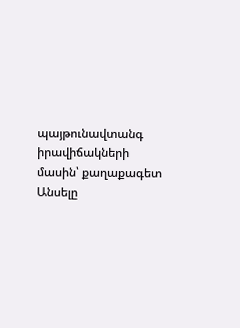պայթունավտանգ իրավիճակների մասին՝ քաղաքագետ Անսելը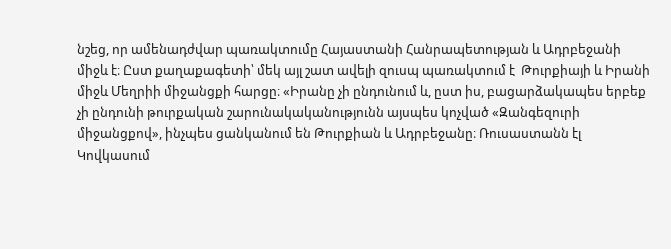նշեց, որ ամենադժվար պառակտումը Հայաստանի Հանրապետության և Ադրբեջանի միջև է։ Ըստ քաղաքագետի՝ մեկ այլ շատ ավելի զուսպ պառակտում է  Թուրքիայի և Իրանի միջև Մեղրիի միջանցքի հարցը։ «Իրանը չի ընդունում և, ըստ իս, բացարձակապես երբեք չի ընդունի թուրքական շարունակականությունն այսպես կոչված «Զանգեզուրի միջանցքով», ինչպես ցանկանում են Թուրքիան և Ադրբեջանը։ Ռուսաստանն էլ Կովկասում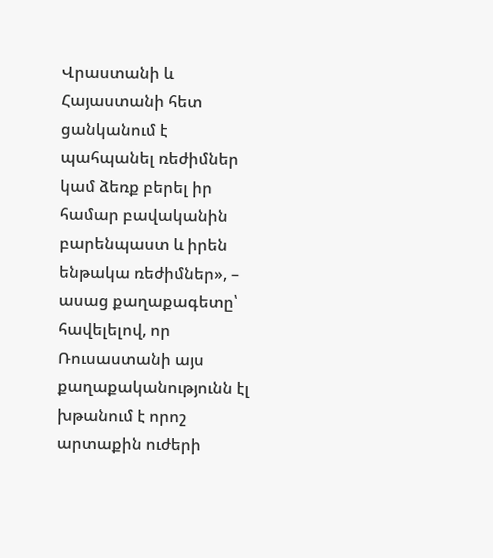Վրաստանի և Հայաստանի հետ ցանկանում է պահպանել ռեժիմներ կամ ձեռք բերել իր համար բավականին բարենպաստ և իրեն ենթակա ռեժիմներ», – ասաց քաղաքագետը՝ հավելելով, որ Ռուսաստանի այս քաղաքականությունն էլ խթանում է որոշ արտաքին ուժերի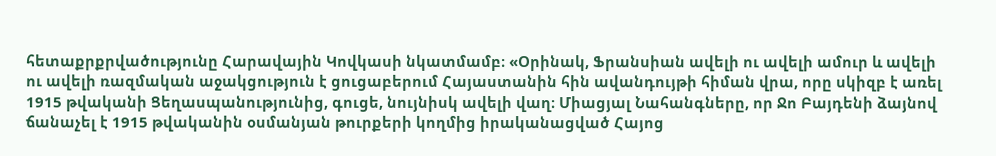հետաքրքրվածությունը Հարավային Կովկասի նկատմամբ։ «Օրինակ, Ֆրանսիան ավելի ու ավելի ամուր և ավելի ու ավելի ռազմական աջակցություն է ցուցաբերում Հայաստանին հին ավանդույթի հիման վրա, որը սկիզբ է առել 1915 թվականի Ցեղասպանությունից, գուցե, նույնիսկ ավելի վաղ։ Միացյալ Նահանգները, որ Ջո Բայդենի ձայնով ճանաչել է 1915 թվականին օսմանյան թուրքերի կողմից իրականացված Հայոց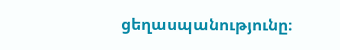ցեղասպանությունը։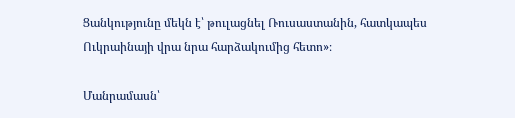Ցանկությունը մեկն է՝ թուլացնել Ռուսաստանին, հատկապես Ուկրաինայի վրա նրա հարձակումից հետո»։

Մանրամասն՝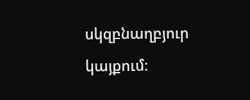սկզբնաղբյուր կայքում։